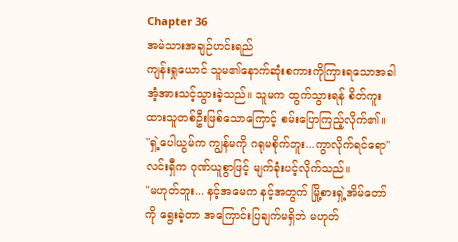Chapter 36
အမဲသားအချဉ်ဟင်းရည်
ကျန်းရှုယောင် သူမ၏နောက်ဆုံးစကားကိုကြားရသောအခါ အံ့အားသင့်သွားခဲ့သည်။ သူမက ထွက်သွားရန် စိတ်ကူးထားသူတစ်ဦးဖြစ်သောကြောင့် စမ်းပြောကြည့်လိုက်၏။
"ရှဲ့ပေါယွမ်က ကျွန်မကို ဂရုမစိုက်ဘူး...ကွာလိုက်ရင်ရော"
လင်းရှီက ဂုဏ်ယူစွာဖြင့် မျက်ခုံးပင့်လိုက်သည်။
"မဟုတ်ဘူး... နင့်အမေက နင့်အတွက် မြို့စားရှဲ့အိမ်တော်ကို ရွေးခဲ့တာ အကြောင်းပြချက်မရှိဘဲ မဟုတ်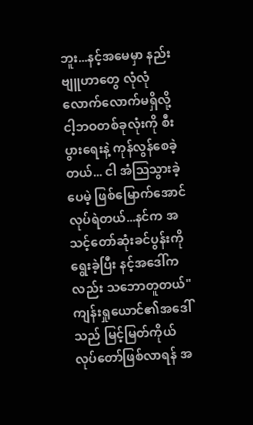ဘူး...နင့်အမေမှာ နည်းဗျူဟာတွေ လုံလုံလောက်လောက်မရှိလို့ ငါ့ဘဝတစ်ခုလုံးကို စီးပွားရေးနဲ့ ကုန်လွန်စေခဲ့တယ်... ငါ အံသြသွားခဲ့ပေမဲ့ ဖြစ်မြောက်အောင် လုပ်ရဲတယ်...နင်က အသင့်တော်ဆုံးခင်ပွန်းကို ရွေးခဲ့ပြီး နင့်အဒေါ်ကလည်း သဘောတူတယ်"
ကျန်းရှုယောင်၏အဒေါ်သည် မြင့်မြတ်ကိုယ်လုပ်တော်ဖြစ်လာရန် အ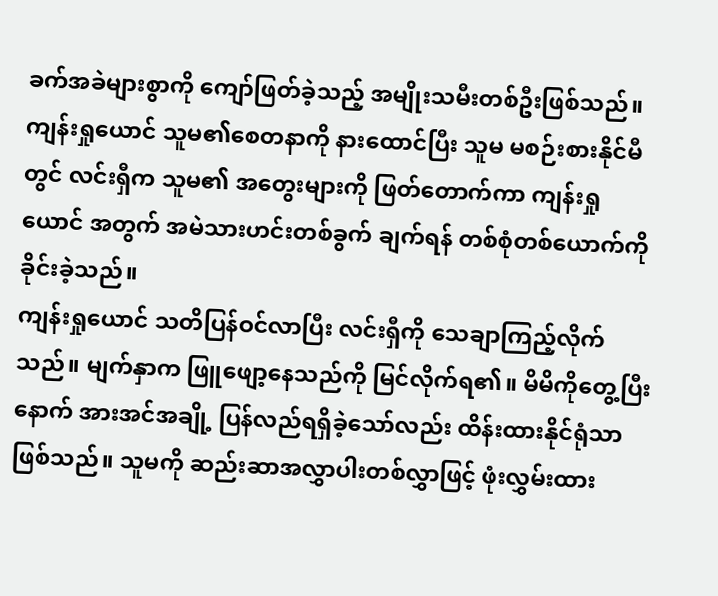ခက်အခဲများစွာကို ကျော်ဖြတ်ခဲ့သည့် အမျိုးသမီးတစ်ဦးဖြစ်သည်။
ကျန်းရှုယောင် သူမ၏စေတနာကို နားထောင်ပြီး သူမ မစဉ်းစားနိုင်မီတွင် လင်းရှီက သူမ၏ အတွေးများကို ဖြတ်တောက်ကာ ကျန်းရှုယောင် အတွက် အမဲသားဟင်းတစ်ခွက် ချက်ရန် တစ်စုံတစ်ယောက်ကို ခိုင်းခဲ့သည်။
ကျန်းရှုယောင် သတိပြန်ဝင်လာပြီး လင်းရှီကို သေချာကြည့်လိုက်သည်။ မျက်နှာက ဖြူဖျော့နေသည်ကို မြင်လိုက်ရ၏။ မိမိကိုတွေ့ပြီးနောက် အားအင်အချို့ ပြန်လည်ရရှိခဲ့သော်လည်း ထိန်းထားနိုင်ရုံသာဖြစ်သည်။ သူမကို ဆည်းဆာအလွှာပါးတစ်လွှာဖြင့် ဖုံးလွှမ်းထား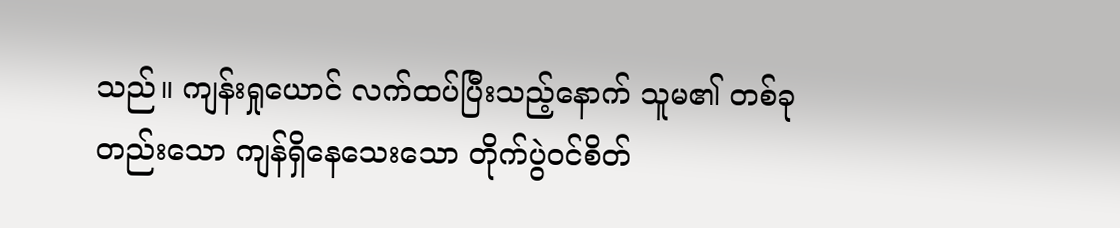သည်။ ကျန်းရှုယောင် လက်ထပ်ပြီးသည့်နောက် သူမ၏ တစ်ခုတည်းသော ကျန်ရှိနေသေးသော တိုက်ပွဲဝင်စိတ်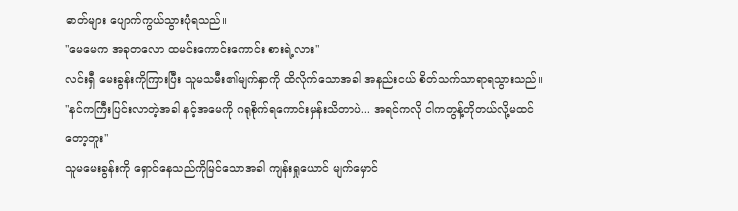ဓာတ်များ ပျောက်ကွယ်သွားပုံရသည်။
"မေမေက အခုတလော ထမင်းကောင်းကောင်း စားရဲ့လား"
လင်းရှီ မေးခွန်းကိုကြားပြီး သူမသမီး၏မျက်နှာကို ထိလိုက်သောအခါ အနည်းငယ် စိတ်သက်သာရာရသွားသည်။
"နင်ကကြီးပြင်းလာတဲ့အခါ နင့်အမေကို ဂရုစိုက်ရကောင်းမှန်းသိတာပဲ... အရင်ကလို ငါကတွန့်တိုတယ်လို့မထင်တော့ဘူး"
သူမမေးခွန်းကို ရှောင်နေသည်ကိုမြင်သောအခါ ကျန်းရှုယောင် မျက်မှောင်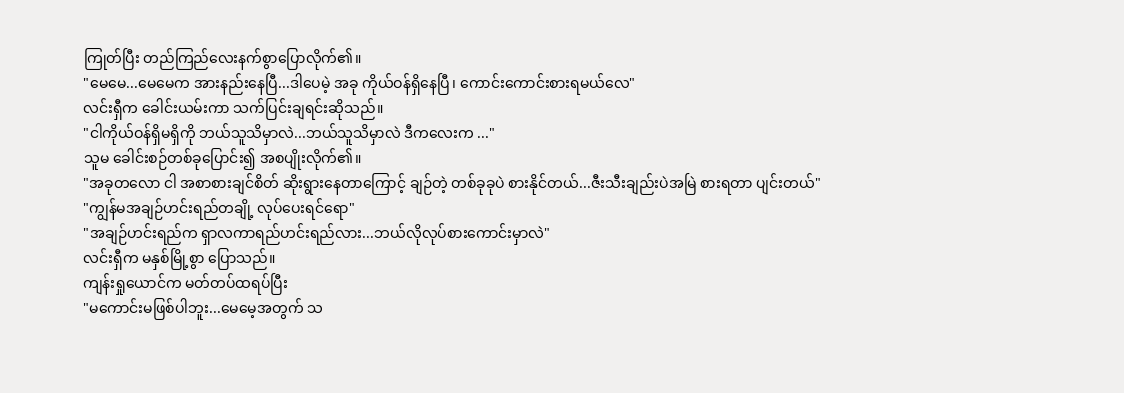ကြုတ်ပြီး တည်ကြည်လေးနက်စွာပြောလိုက်၏။
"မေမေ...မေမေက အားနည်းနေပြီ...ဒါပေမဲ့ အခု ကိုယ်ဝန်ရှိနေပြီ၊ ကောင်းကောင်းစားရမယ်လေ"
လင်းရှီက ခေါင်းယမ်းကာ သက်ပြင်းချရင်းဆိုသည်။
"ငါကိုယ်ဝန်ရှိမရှိကို ဘယ်သူသိမှာလဲ...ဘယ်သူသိမှာလဲ ဒီကလေးက ..."
သူမ ခေါင်းစဉ်တစ်ခုပြောင်း၍ အစပျိုးလိုက်၏။
"အခုတလော ငါ အစာစားချင်စိတ် ဆိုးရွားနေတာကြောင့် ချဉ်တဲ့ တစ်ခုခုပဲ စားနိုင်တယ်...ဇီးသီးချည်းပဲအမြဲ စားရတာ ပျင်းတယ်"
"ကျွန်မအချဉ်ဟင်းရည်တချို့ လုပ်ပေးရင်ရော"
"အချဉ်ဟင်းရည်က ရှာလကာရည်ဟင်းရည်လား...ဘယ်လိုလုပ်စားကောင်းမှာလဲ"
လင်းရှီက မနှစ်မြို့စွာ ပြောသည်။
ကျန်းရှုယောင်က မတ်တပ်ထရပ်ပြီး
"မကောင်းမဖြစ်ပါဘူး...မေမေ့အတွက် သ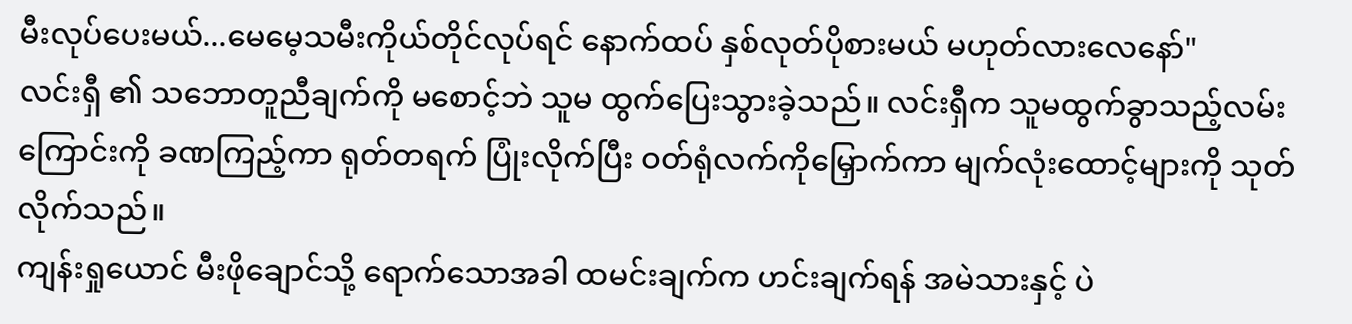မီးလုပ်ပေးမယ်...မေမေ့သမီးကိုယ်တိုင်လုပ်ရင် နောက်ထပ် နှစ်လုတ်ပိုစားမယ် မဟုတ်လားလေနော်"
လင်းရှီ ၏ သဘောတူညီချက်ကို မစောင့်ဘဲ သူမ ထွက်ပြေးသွားခဲ့သည်။ လင်းရှီက သူမထွက်ခွာသည့်လမ်းကြောင်းကို ခဏကြည့်ကာ ရုတ်တရက် ပြုံးလိုက်ပြီး ဝတ်ရုံလက်ကိုမြှောက်ကာ မျက်လုံးထောင့်များကို သုတ်လိုက်သည်။
ကျန်းရှုယောင် မီးဖိုချောင်သို့ ရောက်သောအခါ ထမင်းချက်က ဟင်းချက်ရန် အမဲသားနှင့် ပဲ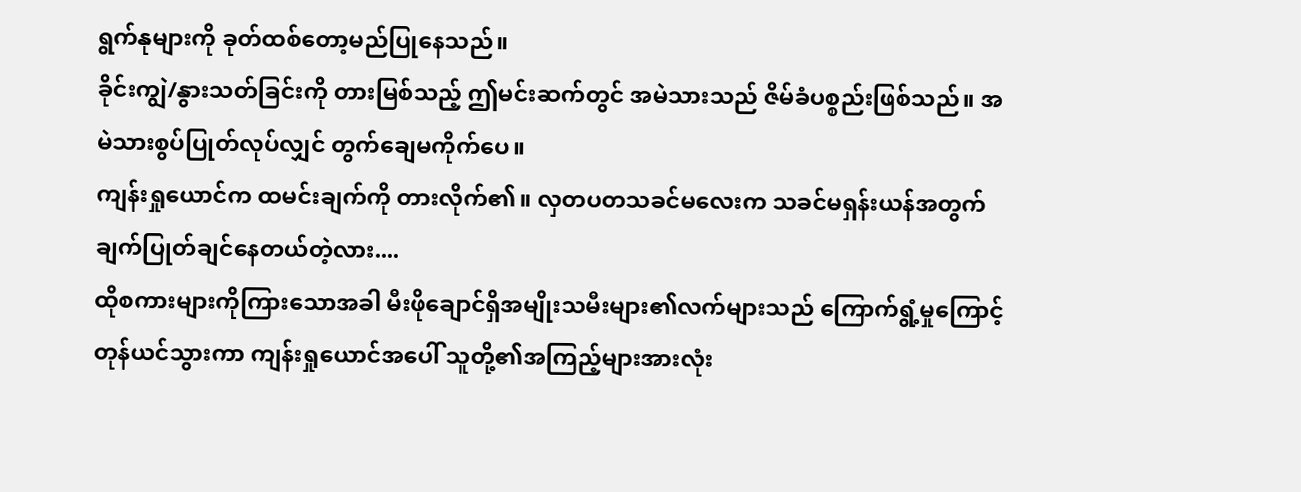ရွက်နုများကို ခုတ်ထစ်တော့မည်ပြုနေသည်။
ခိုင်းကျွဲ/နွားသတ်ခြင်းကို တားမြစ်သည့် ဤမင်းဆက်တွင် အမဲသားသည် ဇိမ်ခံပစ္စည်းဖြစ်သည်။ အမဲသားစွပ်ပြုတ်လုပ်လျှင် တွက်ချေမကိုက်ပေ။
ကျန်းရှုယောင်က ထမင်းချက်ကို တားလိုက်၏။ လှတပတသခင်မလေးက သခင်မရှန်းယန်အတွက် ချက်ပြုတ်ချင်နေတယ်တဲ့လား....
ထိုစကားများကိုကြားသောအခါ မီးဖိုချောင်ရှိအမျိုးသမီးများ၏လက်များသည် ကြောက်ရွံ့မှုကြောင့် တုန်ယင်သွားကာ ကျန်းရှုယောင်အပေါ် သူတို့၏အကြည့်များအားလုံး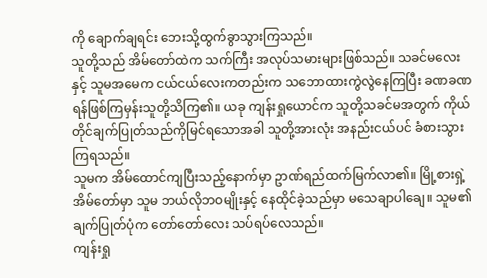ကို ချောက်ချရင်း ဘေးသို့ထွက်ခွာသွားကြသည်။
သူတို့သည် အိမ်တော်ထဲက သက်ကြီး အလုပ်သမားများဖြစ်သည်။ သခင်မလေးနှင့် သူမအမေက ငယ်ငယ်လေးကတည်းက သဘောထားကွဲလွဲနေကြပြီး ခဏခဏ ရန်ဖြစ်ကြမှန်းသူတို့သိကြ၏။ ယခု ကျန်းရှုယောင်က သူတို့သခင်မအတွက် ကိုယ်တိုင်ချက်ပြုတ်သည်ကိုမြင်ရသောအခါ သူတို့အားလုံး အနည်းငယ်ပင် ခံစားသွားကြရသည်။
သူမက အိမ်ထောင်ကျပြီးသည့်နောက်မှာ ဥာဏ်ရည်ထက်မြက်လာ၏။ မြို့စားရှဲ့အိမ်တော်မှာ သူမ ဘယ်လိုဘဝမျိုးနှင့် နေထိုင်ခဲ့သည်မှာ မသေချာပါချေ။ သူမ၏ချက်ပြုတ်ပုံက တော်တော်လေး သပ်ရပ်လေသည်။
ကျန်းရှု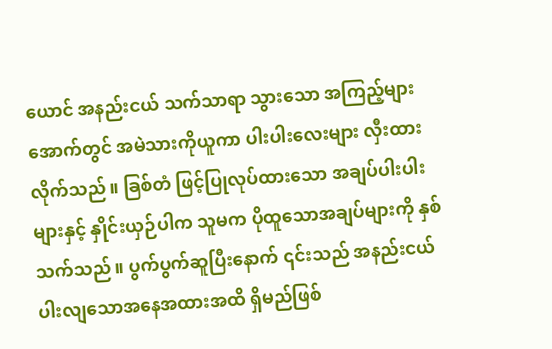ယောင် အနည်းငယ် သက်သာရာ သွားသော အကြည့်များအောက်တွင် အမဲသားကိုယူကာ ပါးပါးလေးများ လှီးထားလိုက်သည်။ ခြစ်တံ ဖြင့်ပြုလုပ်ထားသော အချပ်ပါးပါးများနှင့် နှိုင်းယှဉ်ပါက သူမက ပိုထူသောအချပ်များကို နှစ်သက်သည်။ ပွက်ပွက်ဆူပြီးနောက် ၎င်းသည် အနည်းငယ် ပါးလျသောအနေအထားအထိ ရှိမည်ဖြစ်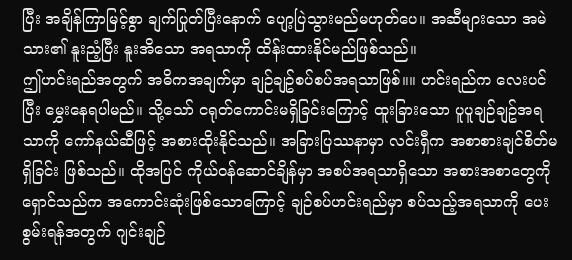ပြီး အချိန်ကြာမြင့်စွာ ချက်ပြုတ်ပြီးနောက် ပျော့ပြဲသွားမည်မဟုတ်ပေ။ အဆီများသော အမဲသား၏ နူးညံ့ပြီး နူးအိသော အရသာကို ထိန်းထားနိုင်မည်ဖြစ်သည်။
ဤဟင်းရည်အတွက် အဓိကအချက်မှာ ချဉ်ချဥ်စပ်စပ်အရသာဖြစ်။။ ဟင်းရည်က လေးပင်ပြီး မွှေးနေရပါမည်။ သို့သော် ငရုတ်ကောင်းမရှိခြင်းကြောင့် ထူးခြားသော ပူပူချဉ်ချဥ်အရသာကို ကော်နယ်ဆီဖြင့် အစားထိုးနိုင်သည်။ အခြားပြဿနာမှာ လင်းရှီက အစာစားချင်စိတ်မရှိခြင်း ဖြစ်သည်။ ထိုအပြင် ကိုယ်ဝန်ဆောင်ချိန်မှာ အစပ်အရသာရှိသော အစားအစာတွေကို ရှောင်သည်က အကောင်းဆုံးဖြစ်သောကြောင့် ချဉ်စပ်ဟင်းရည်မှာ စပ်သည့်အရသာကို ပေးစွမ်းရန်အတွက် ဂျင်းချဉ်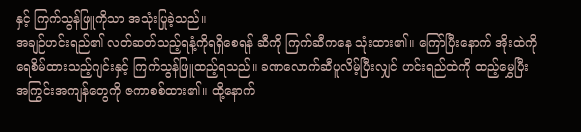နှင့် ကြက်သွန်ဖြူကိုသာ အသုံးပြုခဲ့သည်။
အချဉ်ဟင်းရည်၏ လတ်ဆတ်သည့်ရနံ့ကိုရရှိစေရန် ဆီကို ကြက်ဆီကနေ သုံးထား၏။ ကြော်ပြီးနောက် အိုးထဲကို ရေစိမ်ထားသည့်ဂျင်းနှင့် ကြက်သွန်ဖြူထည့်ရသည်။ ခဏလောက်ဆီပူလိမ့်ပြီးလျှင် ဟင်းရည်ထဲကို ထည့်မွှေပြီး အကြွင်းအကျန်တွေကို ဇကာစစ်ထား၏။ ထို့နောက်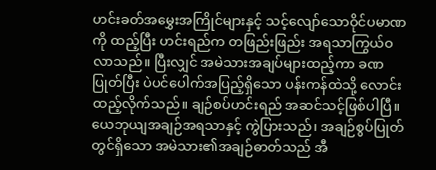ဟင်းခတ်အမွှေးအကြိုင်များနှင့် သင့်လျော်သောဝိုင်ပမာဏကို ထည့်ပြီး ဟင်းရည်က တဖြည်းဖြည်း အရသာကြွယ်ဝလာသည်။ ပြီးလျှင် အမဲသားအချပ်များထည့်ကာ ခဏပြုတ်ပြီး ပဲပင်ပေါက်အပြည့်ရှိသော ပန်းကန်ထဲသို့ လောင်းထည့်လိုက်သည်။ ချဉ်စပ်ဟင်းရည် အဆင်သင့်ဖြစ်ပါပြီ။
ယေဘုယျအချဉ်အရသာနှင့် ကွဲပြားသည်၊ အချဉ်စွပ်ပြုတ်တွင်ရှိသော အမဲသား၏အချဉ်ဓာတ်သည် အီ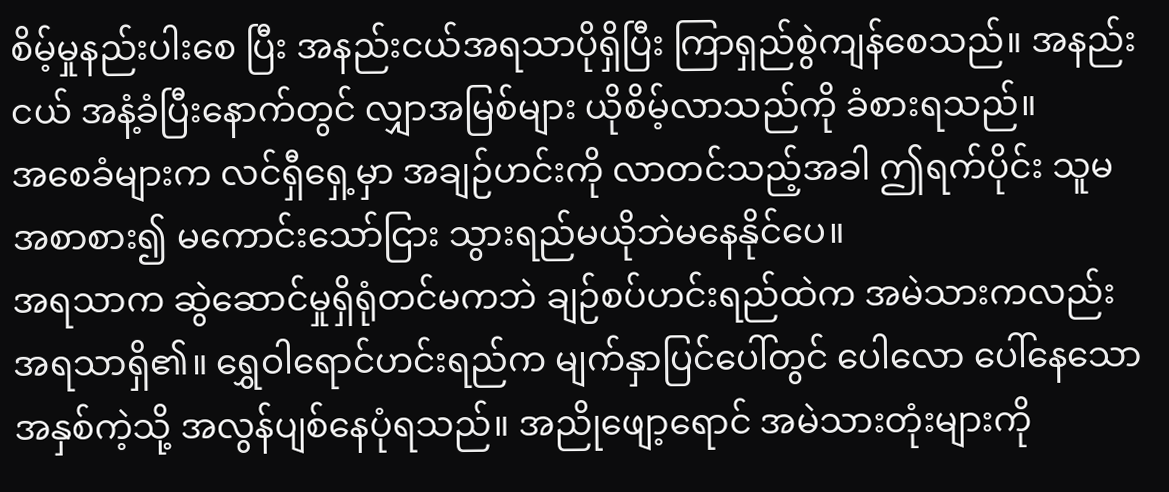စိမ့်မှုနည်းပါးစေ ပြီး အနည်းငယ်အရသာပိုရှိပြီး ကြာရှည်စွဲကျန်စေသည်။ အနည်းငယ် အနံ့ခံပြီးနောက်တွင် လျှာအမြစ်များ ယိုစိမ့်လာသည်ကို ခံစားရသည်။
အစေခံများက လင်ရှီရှေ့မှာ အချဉ်ဟင်းကို လာတင်သည့်အခါ ဤရက်ပိုင်း သူမ အစာစား၍ မကောင်းသော်ငြား သွားရည်မယိုဘဲမနေနိုင်ပေ။
အရသာက ဆွဲဆောင်မှုရှိရုံတင်မကဘဲ ချဉ်စပ်ဟင်းရည်ထဲက အမဲသားကလည်း အရသာရှိ၏။ ရွှေဝါရောင်ဟင်းရည်က မျက်နှာပြင်ပေါ်တွင် ပေါလော ပေါ်နေသော အနှစ်ကဲ့သို့ အလွန်ပျစ်နေပုံရသည်။ အညိုဖျော့ရောင် အမဲသားတုံးများကို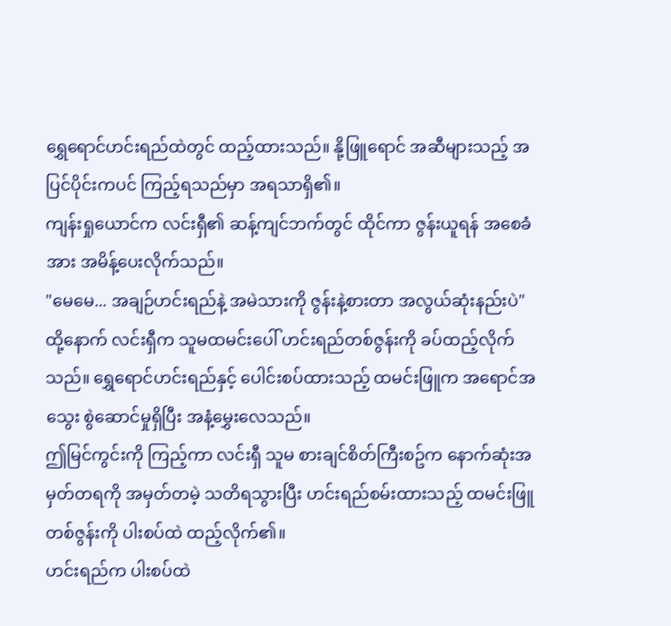ရွှေရောင်ဟင်းရည်ထဲတွင် ထည့်ထားသည်။ နို့ဖြူရောင် အဆီများသည့် အပြင်ပိုင်းကပင် ကြည့်ရသည်မှာ အရသာရှိ၏။
ကျန်းရှုယောင်က လင်းရှီ၏ ဆန့်ကျင်ဘက်တွင် ထိုင်ကာ ဇွန်းယူရန် အစေခံအား အမိန့်ပေးလိုက်သည်။
"မေမေ... အချဉ်ဟင်းရည်နဲ့ အမဲသားကို ဇွန်းနဲ့စားတာ အလွယ်ဆုံးနည်းပဲ"
ထို့နောက် လင်းရှီက သူမထမင်းပေါ် ဟင်းရည်တစ်ဇွန်းကို ခပ်ထည့်လိုက်သည်။ ရွှေရောင်ဟင်းရည်နှင့် ပေါင်းစပ်ထားသည့် ထမင်းဖြူက အရောင်အသွေး စွဲဆောင်မှုရှိပြီး အနံ့မွှေးလေသည်။
ဤမြင်ကွင်းကို ကြည့်ကာ လင်းရှီ သူမ စားချင်စိတ်ကြီးစဥ်က နောက်ဆုံးအမှတ်တရကို အမှတ်တမဲ့ သတိရသွားပြီး ဟင်းရည်စမ်းထားသည့် ထမင်းဖြူတစ်ဇွန်းကို ပါးစပ်ထဲ ထည့်လိုက်၏။
ဟင်းရည်က ပါးစပ်ထဲ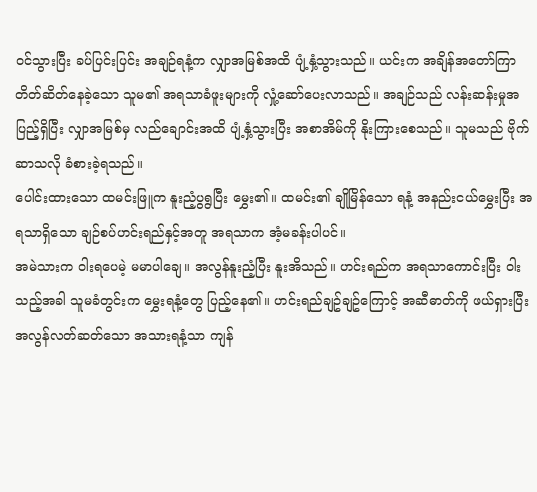ဝင်သွားပြီး ခပ်ပြင်းပြင်း အချဉ်ရနံ့က လျှာအမြစ်အထိ ပျံ့နှံ့သွားသည်။ ယင်းက အချိန်အတော်ကြာ တိတ်ဆိတ်နေခဲ့သော သူမ၏ အရသာခံဖူးများကို လှုံ့ဆော်ပေးလာသည်။ အချဉ်သည် လန်းဆန်းမှုအပြည့်ရှိပြီး လျှာအမြစ်မှ လည်ချောင်းအထိ ပျံ့နှံ့သွားပြီး အစာအိမ်ကို နိုးကြားစေသည်။ သူမသည် ဗိုက်ဆာသလို ခံစားခဲ့ရသည်။
ပေါင်းထားသော ထမင်းဖြူက နူးညံ့ပွရွပြီး မွှေး၏။ ထမင်း၏ ချိုမြိန်သော ရနံ့ အနည်းငယ်မွှေးပြီး အရသာရှိသော ချဉ်စပ်ဟင်းရည်နှင့်အတူ အရသာက အံ့မခန်းပါပင်။
အမဲသားက ဝါးရပေမဲ့ မမာပါချေ။ အလွန်နူးညံ့ပြီး နူးအိသည်။ ဟင်းရည်က အရသာကောင်းပြီး ဝါးသည့်အခါ သူမခံတွင်းက မွှေးရနံ့တွေ ပြည့်နေ၏။ ဟင်းရည်ချဥ်ချဥ်ကြောင့် အဆီဓာတ်ကို ဖယ်ရှားပြီး အလွန်လတ်ဆတ်သော အသားရနံ့သာ ကျန်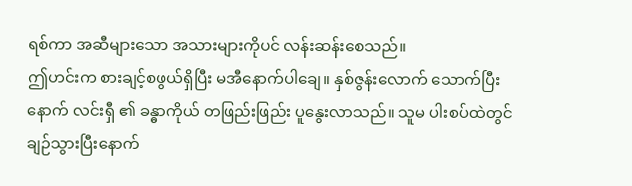ရစ်ကာ အဆီများသော အသားများကိုပင် လန်းဆန်းစေသည်။
ဤဟင်းက စားချင့်စဖွယ်ရှိပြီး မအီနောက်ပါချေ။ နှစ်ဇွန်းလောက် သောက်ပြီးနောက် လင်းရှီ ၏ ခန္ဓာကိုယ် တဖြည်းဖြည်း ပူနွေးလာသည်။ သူမ ပါးစပ်ထဲတွင် ချဉ်သွားပြီးနောက်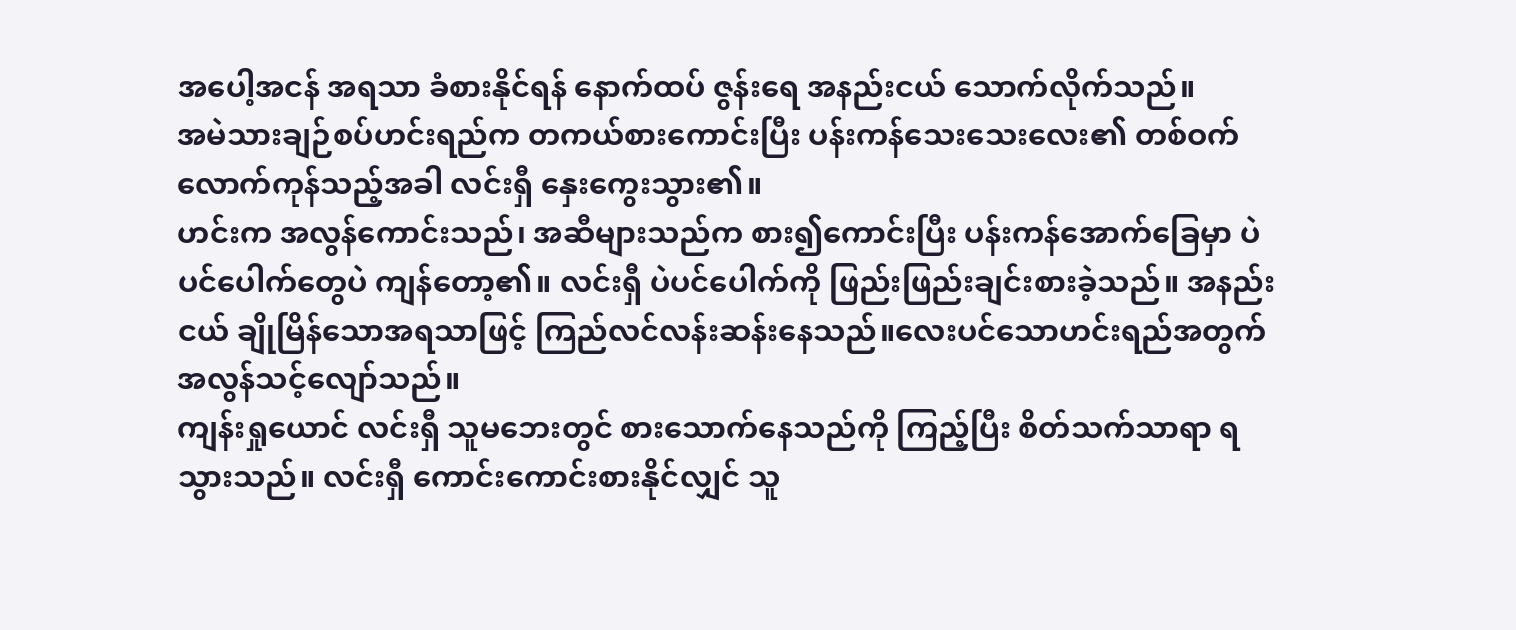အပေါ့အငန် အရသာ ခံစားနိုင်ရန် နောက်ထပ် ဇွန်းရေ အနည်းငယ် သောက်လိုက်သည်။
အမဲသားချဉ်စပ်ဟင်းရည်က တကယ်စားကောင်းပြီး ပန်းကန်သေးသေးလေး၏ တစ်ဝက်လောက်ကုန်သည့်အခါ လင်းရှီ နှေးကွေးသွား၏။
ဟင်းက အလွန်ကောင်းသည်၊ အဆီများသည်က စား၍ကောင်းပြီး ပန်းကန်အောက်ခြေမှာ ပဲပင်ပေါက်တွေပဲ ကျန်တော့၏။ လင်းရှီ ပဲပင်ပေါက်ကို ဖြည်းဖြည်းချင်းစားခဲ့သည်။ အနည်းငယ် ချိုမြိန်သောအရသာဖြင့် ကြည်လင်လန်းဆန်းနေသည်။လေးပင်သောဟင်းရည်အတွက်အလွန်သင့်လျော်သည်။
ကျန်းရှုယောင် လင်းရှီ သူမဘေးတွင် စားသောက်နေသည်ကို ကြည့်ပြီး စိတ်သက်သာရာ ရသွားသည်။ လင်းရှီ ကောင်းကောင်းစားနိုင်လျှင် သူ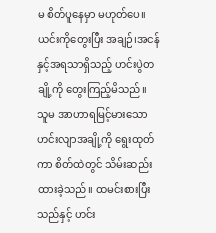မ စိတ်ပူနေမှာ မဟုတ်ပေ။
ယင်းကိုတွေးပြီး အချဉ်၊အငန်နှင့်အရသာရှိသည့် ဟင်းပွဲတချို့ကို တွေးကြည့်မိသည်။ သူမ အာဟာရမြင့်မားသော ဟင်းလျာအချို့ကို ရွေးထုတ်ကာ စိတ်ထဲတွင် သိမ်းဆည်းထားခဲ့သည်။ ထမင်းစားပြီးသည်နှင့် ဟင်း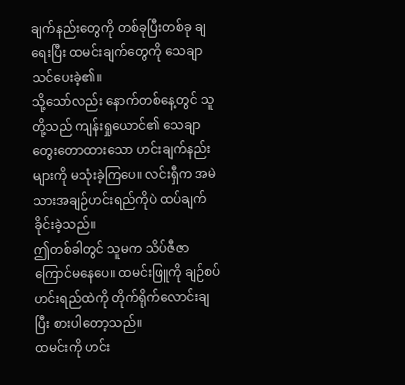ချက်နည်းတွေကို တစ်ခုပြီးတစ်ခု ချရေးပြီး ထမင်းချက်တွေကို သေချာသင်ပေးခဲ့၏။
သို့သော်လည်း နောက်တစ်နေ့တွင် သူတို့သည် ကျန်းရှုယောင်၏ သေချာတွေးတောထားသော ဟင်းချက်နည်းများကို မသုံးခဲ့ကြပေ။ လင်းရှီက အမဲသားအချဉ်ဟင်းရည်ကိုပဲ ထပ်ချက်ခိုင်းခဲ့သည်။
ဤတစ်ခါတွင် သူမက သိပ်ဇီဇာကြောင်မနေပေ။ ထမင်းဖြူကို ချဉ်စပ်ဟင်းရည်ထဲကို တိုက်ရိုက်လောင်းချပြီး စားပါတော့သည်။
ထမင်းကို ဟင်း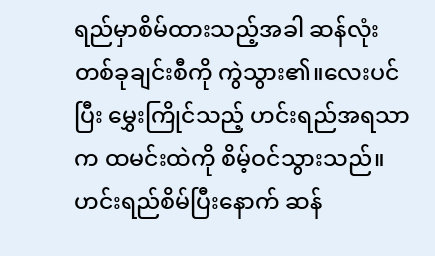ရည်မှာစိမ်ထားသည့်အခါ ဆန်လုံးတစ်ခုချင်းစီကို ကွဲသွား၏။လေးပင်ပြီး မွှေးကြိုင်သည့် ဟင်းရည်အရသာက ထမင်းထဲကို စိမ့်ဝင်သွားသည်။ဟင်းရည်စိမ်ပြီးနောက် ဆန်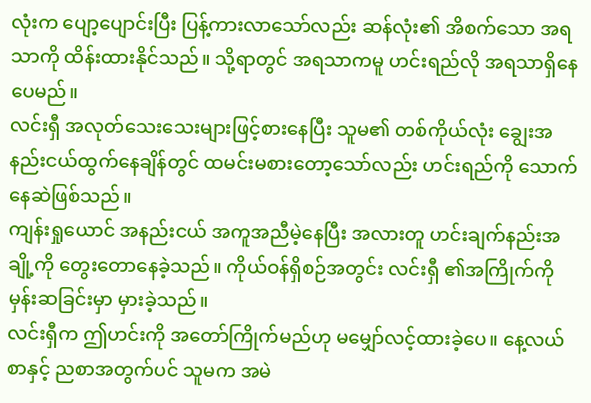လုံးက ပျော့ပျောင်းပြီး ပြန့်ကားလာသော်လည်း ဆန်လုံး၏ အိစက်သော အရသာကို ထိန်းထားနိုင်သည်။ သို့ရာတွင် အရသာကမူ ဟင်းရည်လို အရသာရှိနေပေမည်။
လင်းရှီ အလုတ်သေးသေးများဖြင့်စားနေပြီး သူမ၏ တစ်ကိုယ်လုံး ချွေးအနည်းငယ်ထွက်နေချိန်တွင် ထမင်းမစားတော့သော်လည်း ဟင်းရည်ကို သောက်နေဆဲဖြစ်သည်။
ကျန်းရှုယောင် အနည်းငယ် အကူအညီမဲ့နေပြီး အလားတူ ဟင်းချက်နည်းအချို့ကို တွေးတောနေခဲ့သည်။ ကိုယ်ဝန်ရှိစဉ်အတွင်း လင်းရှီ ၏အကြိုက်ကို မှန်းဆခြင်းမှာ မှားခဲ့သည်။
လင်းရှီက ဤဟင်းကို အတော်ကြိုက်မည်ဟု မမျှော်လင့်ထားခဲ့ပေ။ နေ့လယ်စာနှင့် ညစာအတွက်ပင် သူမက အမဲ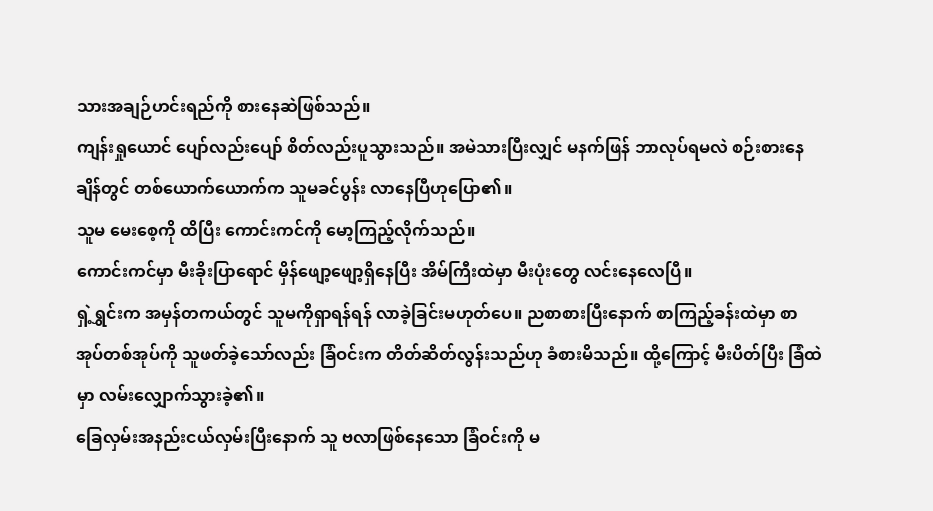သားအချဉ်ဟင်းရည်ကို စားနေဆဲဖြစ်သည်။
ကျန်းရှုယောင် ပျော်လည်းပျော် စိတ်လည်းပူသွားသည်။ အမဲသားပြီးလျှင် မနက်ဖြန် ဘာလုပ်ရမလဲ စဉ်းစားနေချိန်တွင် တစ်ယောက်ယောက်က သူမခင်ပွန်း လာနေပြီဟုပြော၏။
သူမ မေးစေ့ကို ထိပြီး ကောင်းကင်ကို မော့ကြည့်လိုက်သည်။
ကောင်းကင်မှာ မီးခိုးပြာရောင် မှိန်ဖျော့ဖျော့ရှိနေပြီး အိမ်ကြီးထဲမှာ မီးပုံးတွေ လင်းနေလေပြီ။
ရှဲ့ရွှင်းက အမှန်တကယ်တွင် သူမကိုရှာရန်ရန် လာခဲ့ခြင်းမဟုတ်ပေ။ ညစာစားပြီးနောက် စာကြည့်ခန်းထဲမှာ စာအုပ်တစ်အုပ်ကို သူဖတ်ခဲ့သော်လည်း ခြံဝင်းက တိတ်ဆိတ်လွန်းသည်ဟု ခံစားမိသည်။ ထို့ကြောင့် မီးပိတ်ပြီး ခြံထဲမှာ လမ်းလျှောက်သွားခဲ့၏။
ခြေလှမ်းအနည်းငယ်လှမ်းပြီးနောက် သူ ဗလာဖြစ်နေသော ခြံဝင်းကို မ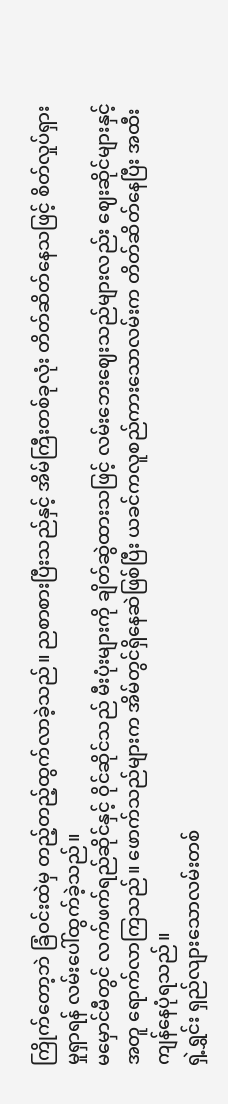ကြိုက်တော့ဘဲ ခြံဝင်းထဲမှ တည့်တည့်ထွက်လာခဲ့သည်။ ညစာစားပြီးသည်နှင့် အိမ်ကြီးတစ်ခုလုံး တိတ်ဆိတ်နေသဖြင့် စိတ်လှုပ်ရှားမှုရှာရန် လမ်းပေါ်ထွက်ခဲ့သည်။
မမှောင်မီတွင် လက်ဖက်ရည်ဆိုင်နှင့် ဝိုင်ဆိုင်သည် မီးပုံးများကို ချိတ်ဆွဲထားသဖြင့် လမ်းဘေးဈေးသည်များလည်း ဈေးဆိုင်များနှင့်အတူ ရောက်လာကြသည်။ ဖောက်သည်များက အိမ်တွင်ရှိနေဆဲဖြစ်ပြီး ယခင်ကလူစည်ကားသောလမ်းက တိတ်ဆိတ်နေပြီး အထီးကျန်နေပုံရသည်။
ရှဲ့ရွှင်း ရှည်လျားသောလမ်းတစ်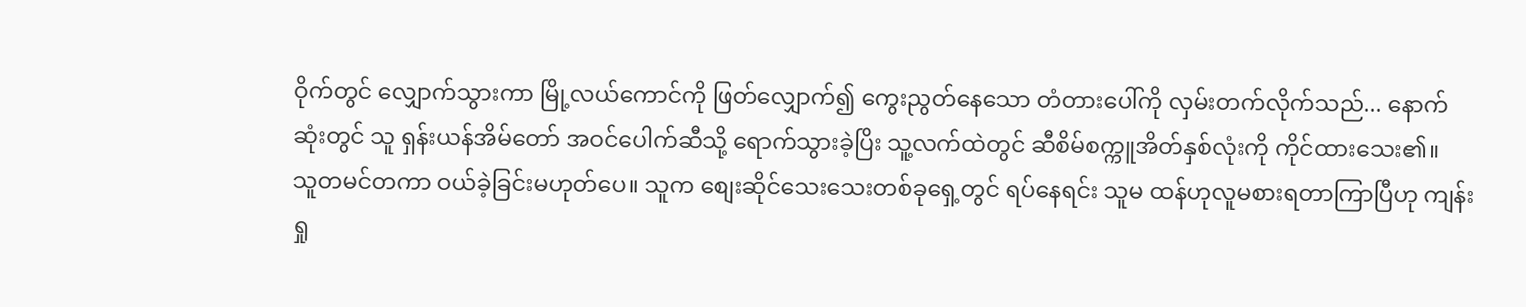ဝိုက်တွင် လျှောက်သွားကာ မြို့လယ်ကောင်ကို ဖြတ်လျှောက်၍ ကွေးညွတ်နေသော တံတားပေါ်ကို လှမ်းတက်လိုက်သည်... နောက်ဆုံးတွင် သူ ရှန်းယန်အိမ်တော် အဝင်ပေါက်ဆီသို့ ရောက်သွားခဲ့ပြိး သူ့လက်ထဲတွင် ဆီစိမ်စက္ကူအိတ်နှစ်လုံးကို ကိုင်ထားသေး၏။
သူတမင်တကာ ဝယ်ခဲ့ခြင်းမဟုတ်ပေ။ သူက စျေးဆိုင်သေးသေးတစ်ခုရှေ့တွင် ရပ်နေရင်း သူမ ထန်ဟုလူမစားရတာကြာပြီဟု ကျန်းရှု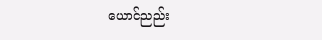ယောင်ညည်း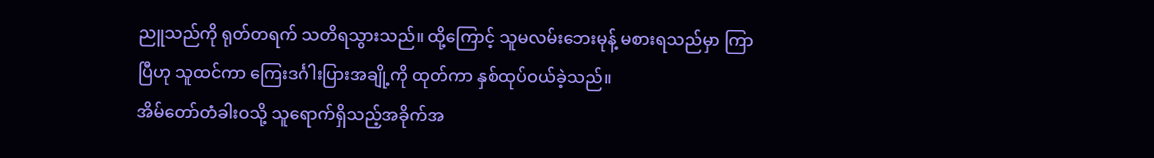ညူသည်ကို ရုတ်တရက် သတိရသွားသည်။ ထို့ကြောင့် သူမလမ်းဘေးမုန့် မစားရသည်မှာ ကြာပြီဟု သူထင်ကာ ကြေးဒင်္ဂါးပြားအချို့ကို ထုတ်ကာ နှစ်ထုပ်ဝယ်ခဲ့သည်။
အိမ်တော်တံခါးဝသို့ သူရောက်ရှိသည့်အခိုက်အ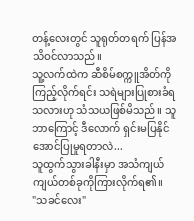တန့်လေးတွင် သူရုတ်တရက် ပြန်အသိဝင်လာသည်။
သူ့လက်ထဲက ဆီစိမ်စက္ကူအိတ်ကို ကြည့်လိုက်ရင်း သရဲများပြုစားခံရသလားဟု သံသယဖြစ်မိသည်။ သူဘာကြောင့် ဒီလောက် ရှင်းမပြနိုင်အောင်ပြုမှုရတာလဲ...
သူထွက်သွားခါနီးမှာ အသံကျယ်ကျယ်တစ်ခုကိုကြားလိုက်ရ၏။
"သခင်လေး"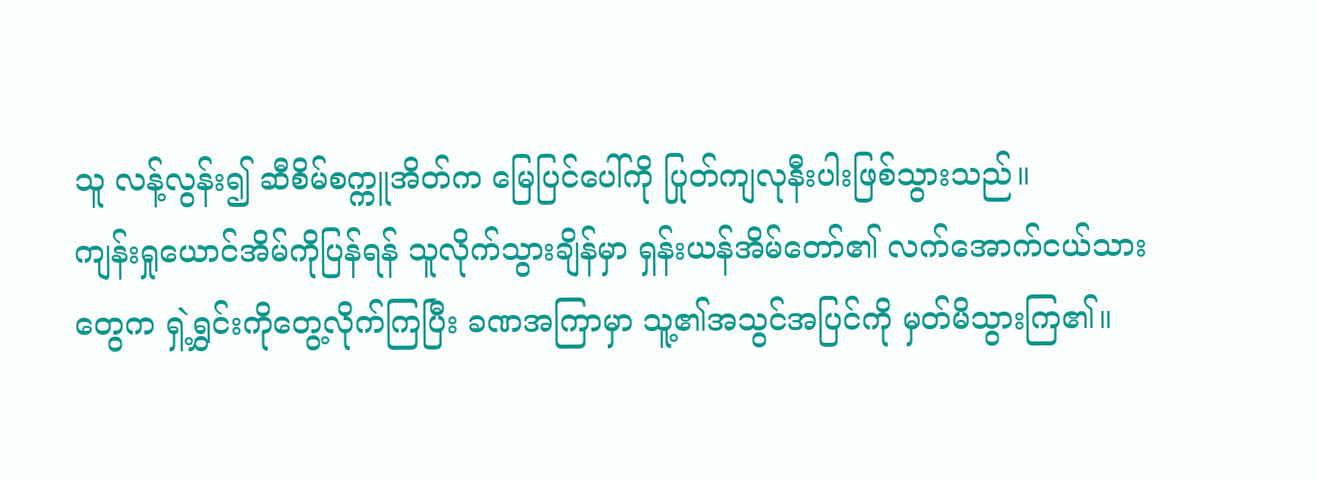သူ လန့်လွန်း၍ ဆီစိမ်စက္ကူအိတ်က မြေပြင်ပေါ်ကို ပြုတ်ကျလုနီးပါးဖြစ်သွားသည်။
ကျန်းရှုယောင်အိမ်ကိုပြန်ရန် သူလိုက်သွားချိန်မှာ ရှန်းယန်အိမ်တော်၏ လက်အောက်ငယ်သားတွေက ရှဲ့ရွှင်းကိုတွေ့လိုက်ကြပြီး ခဏအကြာမှာ သူ့၏အသွင်အပြင်ကို မှတ်မိသွားကြ၏။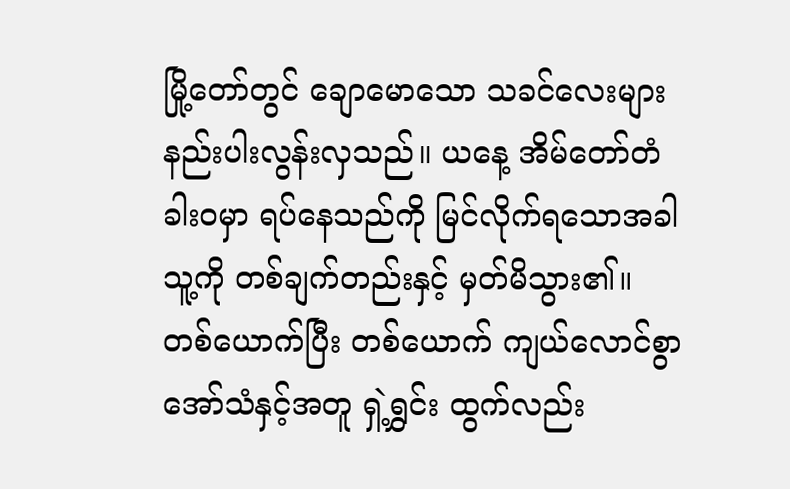မြို့တော်တွင် ချောမောသော သခင်လေးများ နည်းပါးလွန်းလှသည်။ ယနေ့ အိမ်တော်တံခါးဝမှာ ရပ်နေသည်ကို မြင်လိုက်ရသောအခါ သူ့ကို တစ်ချက်တည်းနှင့် မှတ်မိသွား၏။
တစ်ယောက်ပြီး တစ်ယောက် ကျယ်လောင်စွာအော်သံနှင့်အတူ ရှဲ့ရွှင်း ထွက်လည်း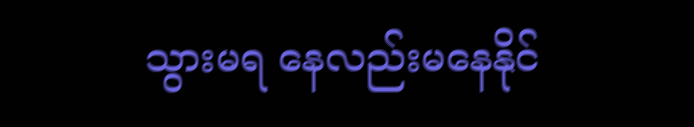သွားမရ နေလည်းမနေနိုင်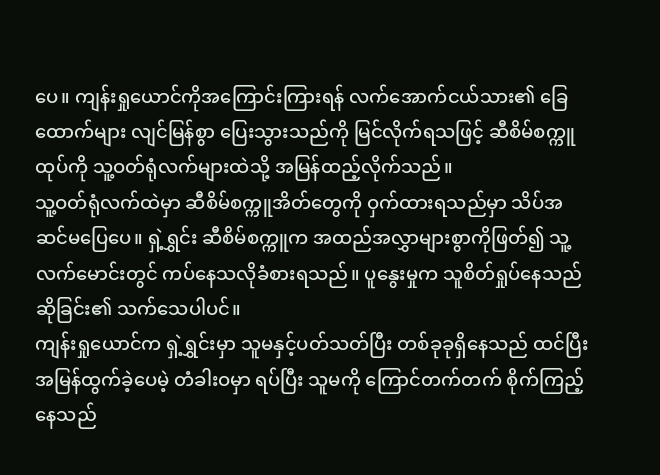ပေ။ ကျန်းရှုယောင်ကိုအကြောင်းကြားရန် လက်အောက်ငယ်သား၏ ခြေထောက်များ လျင်မြန်စွာ ပြေးသွားသည်ကို မြင်လိုက်ရသဖြင့် ဆီစိမ်စက္ကူထုပ်ကို သူ့ဝတ်ရုံလက်များထဲသို့ အမြန်ထည့်လိုက်သည်။
သူ့ဝတ်ရုံလက်ထဲမှာ ဆီစိမ်စက္ကူအိတ်တွေကို ဝှက်ထားရသည်မှာ သိပ်အဆင်မပြေပေ။ ရှဲ့ရွှင်း ဆီစိမ်စက္ကူက အထည်အလွှာများစွာကိုဖြတ်၍ သူ့လက်မောင်းတွင် ကပ်နေသလိုခံစားရသည်။ ပူနွေးမှုက သူစိတ်ရှုပ်နေသည်ဆိုခြင်း၏ သက်သေပါပင်။
ကျန်းရှုယောင်က ရှဲ့ရွှင်းမှာ သူမနှင့်ပတ်သတ်ပြီး တစ်ခုခုရှိနေသည် ထင်ပြီး အမြန်ထွက်ခဲ့ပေမဲ့ တံခါးဝမှာ ရပ်ပြီး သူမကို ကြောင်တက်တက် စိုက်ကြည့်နေသည်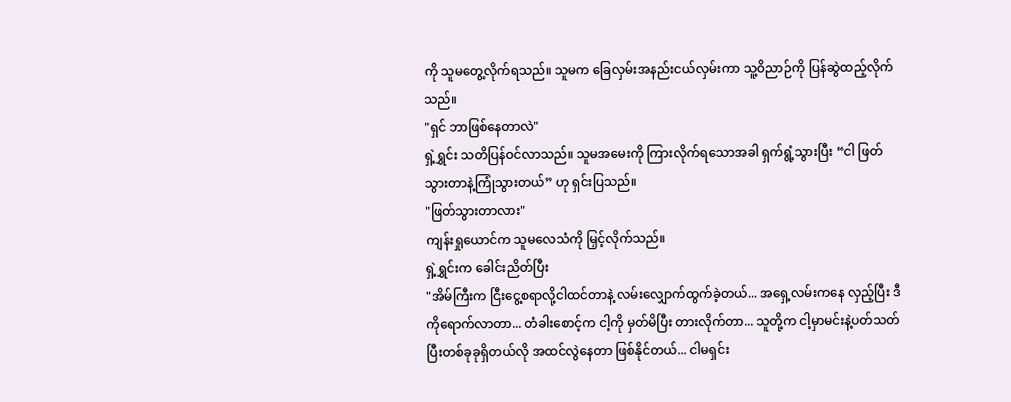ကို သူမတွေ့လိုက်ရသည်။ သူမက ခြေလှမ်းအနည်းငယ်လှမ်းကာ သူ့ဝိညာဉ်ကို ပြန်ဆွဲထည့်လိုက်သည်။
"ရှင် ဘာဖြစ်နေတာလဲ"
ရှဲ့ရွှင်း သတိပြန်ဝင်လာသည်။ သူမအမေးကို ကြားလိုက်ရသောအခါ ရှက်ရွံ့သွားပြီး “ငါ ဖြတ်သွားတာနဲ့ကြုံသွားတယ်” ဟု ရှင်းပြသည်။
"ဖြတ်သွားတာလား"
ကျန်းရှုယောင်က သူမလေသံကို မြှင့်လိုက်သည်။
ရှဲ့ရွှင်းက ခေါင်းညိတ်ပြီး
"အိမ်ကြီးက ငြီးငွေ့စရာလို့ငါထင်တာနဲ့ လမ်းလျှောက်ထွက်ခဲ့တယ်... အရှေ့လမ်းကနေ လှည့်ပြီး ဒီကိုရောက်လာတာ... တံခါးစောင့်က ငါ့ကို မှတ်မိပြီး တားလိုက်တာ... သူတို့က ငါ့မှာမင်းနဲ့ပတ်သတ်ပြီးတစ်ခုခုရှိတယ်လို အထင်လွဲနေတာ ဖြစ်နိုင်တယ်... ငါမရှင်း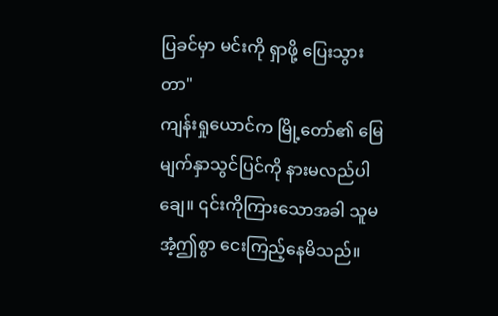ပြခင်မှာ မင်းကို ရှာဖို့ ပြေးသွားတာ"
ကျန်းရှုယောင်က မြို့တော်၏ မြေမျက်နှာသွင်ပြင်ကို နားမလည်ပါချေ။ ၎င်းကိုကြားသောအခါ သူမ အံ့ဤစွာ ငေးကြည့်နေမိသည်။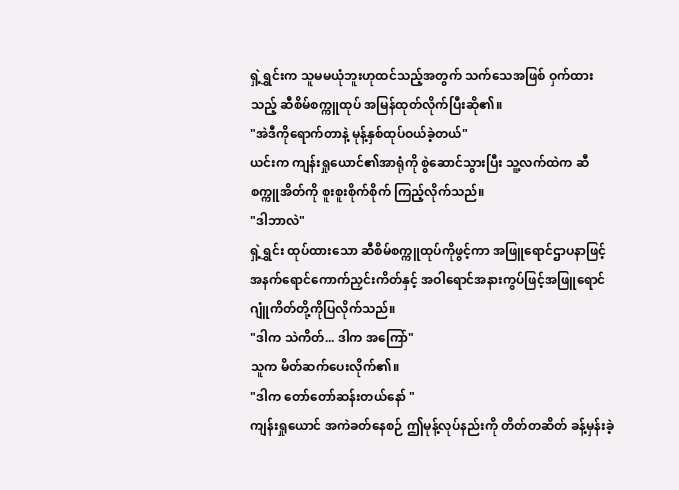ရှဲ့ရွှင်းက သူမမယုံဘူးဟုထင်သည့်အတွက် သက်သေအဖြစ် ဝှက်ထားသည့် ဆီစိမ်စက္ကူထုပ် အမြန်ထုတ်လိုက်ပြီးဆို၏။
"အဲဒီကိုရောက်တာနဲ့ မုန့်နှစ်ထုပ်ဝယ်ခဲ့တယ်"
ယင်းက ကျန်းရှုယောင်၏အာရုံကို စွဲဆောင်သွားပြီး သူ့လက်ထဲက ဆီစက္ကူအိတ်ကို စူးစူးစိုက်စိုက် ကြည့်လိုက်သည်။
"ဒါဘာလဲ"
ရှဲ့ရွှင်း ထုပ်ထားသော ဆီစိမ်စက္ကူထုပ်ကိုဖွင့်ကာ အဖြူရောင်ဌာပနာဖြင့် အနက်ရောင်ကောက်ညှင်းကိတ်နှင့် အဝါရောင်အနားကွပ်ဖြင့်အဖြူရောင်ဂျူံကိတ်တို့ကိုပြလိုက်သည်။
"ဒါက သဲကိတ်... ဒါက အကြော်"
သူက မိတ်ဆက်ပေးလိုက်၏။
"ဒါက တော်တော်ဆန်းတယ်နော် "
ကျန်းရှုယောင် အကဲခတ်နေစဉ် ဤမုန့်လုပ်နည်းကို တိတ်တဆိတ် ခန့်မှန်းခဲ့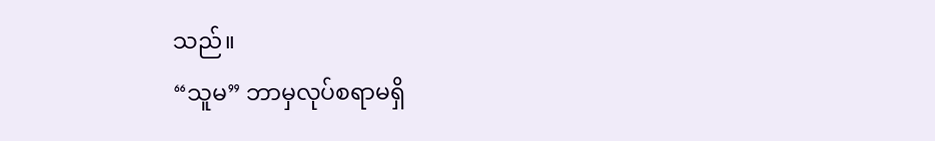သည်။
“သူမ” ဘာမှလုပ်စရာမရှိ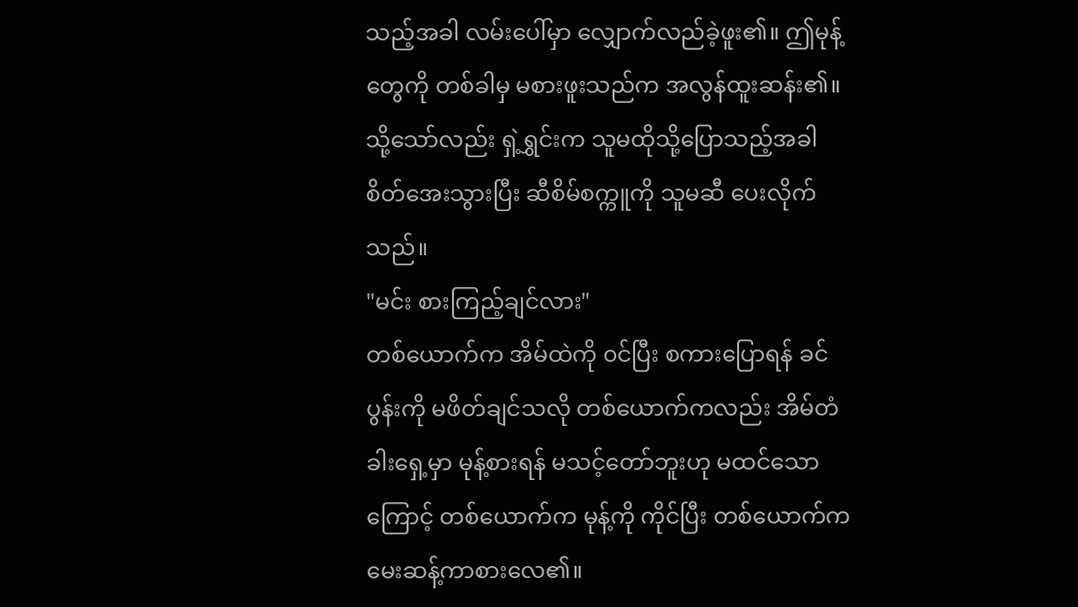သည့်အခါ လမ်းပေါ်မှာ လျှောက်လည်ခဲ့ဖူး၏။ ဤမုန့်တွေကို တစ်ခါမှ မစားဖူးသည်က အလွန်ထူးဆန်း၏။
သို့သော်လည်း ရှဲ့ရွှင်းက သူမထိုသို့ပြောသည့်အခါ စိတ်အေးသွားပြီး ဆီစိမ်စက္ကူကို သူမဆီ ပေးလိုက်သည်။
"မင်း စားကြည့်ချင်လား"
တစ်ယောက်က အိမ်ထဲကို ၀င်ပြီး စကားပြောရန် ခင်ပွန်းကို မဖိတ်ချင်သလို တစ်ယောက်ကလည်း အိမ်တံခါးရှေ့မှာ မုန့်စားရန် မသင့်တော်ဘူးဟု မထင်သောကြောင့် တစ်ယောက်က မုန့်ကို ကိုင်ပြီး တစ်ယောက်က မေးဆန့်ကာစားလေ၏။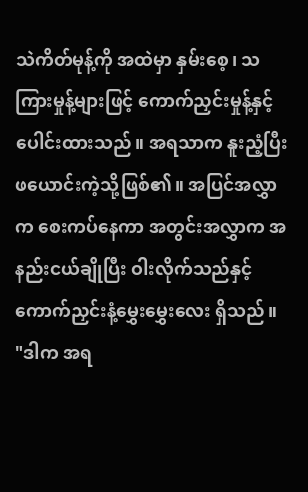သဲကိတ်မုန့်ကို အထဲမှာ နှမ်းစေ့၊ သကြားမှုန့်များဖြင့် ကောက်ညှင်းမှုန့်နှင့် ပေါင်းထားသည်။ အရသာက နူးညံ့ပြီး ဖယောင်းကဲ့သို့ဖြစ်၏။ အပြင်အလွှာက စေးကပ်နေကာ အတွင်းအလွှာက အနည်းငယ်ချိုပြီး ဝါးလိုက်သည်နှင့် ကောက်ညှင်းနံ့မွှေးမွှေးလေး ရှိသည်။
"ဒါက အရ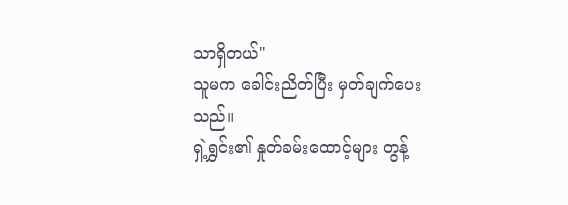သာရှိတယ်"
သူမက ခေါင်းညိတ်ပြီး မှတ်ချက်ပေးသည်။
ရှဲ့ရွှင်း၏ နှုတ်ခမ်းထောင့်များ တွန့်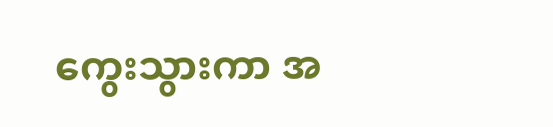ကွေးသွားကာ အ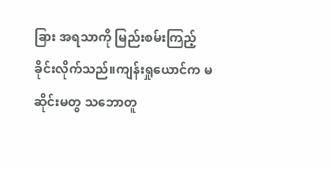ခြား အရသာကို မြည်းစမ်းကြည့်ခိုင်းလိုက်သည်။ကျန်းရှုယောင်က မဆိုင်းမတွ သဘောတူ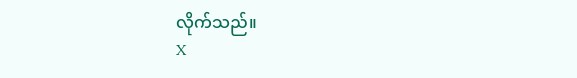လိုက်သည်။
X